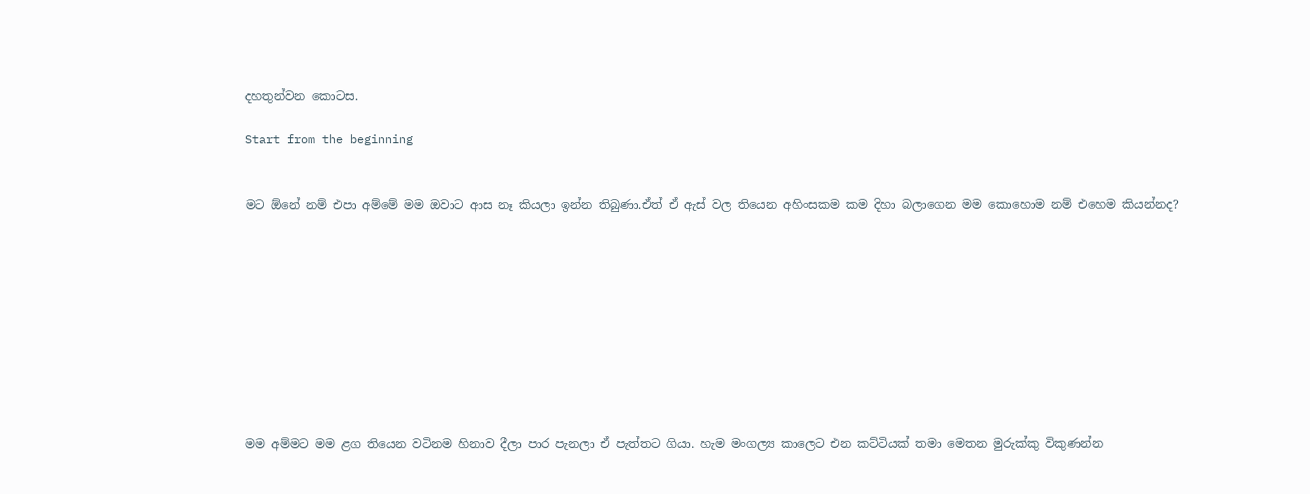දහතුන්වන කොටස.

Start from the beginning


මට ඕනේ නම් එපා අම්මේ මම ඔවාට ආස නෑ කියලා ඉන්න තිබුණා.ඒත් ඒ ඇස් වල තියෙන අහිංසකම කම දිහා බලාගෙන මම කොහොම නම් එහෙම කියන්නද?










මම අම්මට මම ළග තියෙන වටිනම හිනාව දීලා පාර පැනලා ඒ පැත්තට ගියා. හැම මංගල්‍ය කාලෙට එන කට්ටියක් තමා මෙතන මුරුක්කු විකුණන්න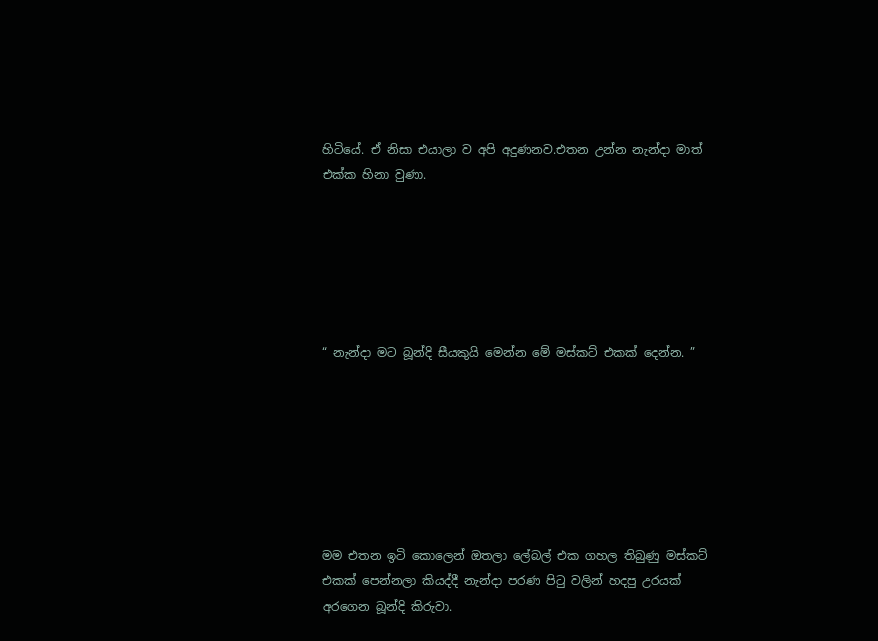හිටියේ. ඒ නිසා එයාලා ව අපි අදුණනව.එතන උන්න නැන්දා මාත් එක්ක හිනා වුණා.






“ නැන්දා මට බූන්දි සීයකුයි මෙන්න මේ මස්කට් එකක් දෙන්න. ”







මම එතන ඉටි කොලෙන් ඔතලා ලේබල් එක ගහල තිබුණු මස්කට් එකක් පෙන්නලා කියද්දී නැන්දා පරණ පිටු වලින් හදපු උරයක් අරගෙන බූන්දි කිරුවා.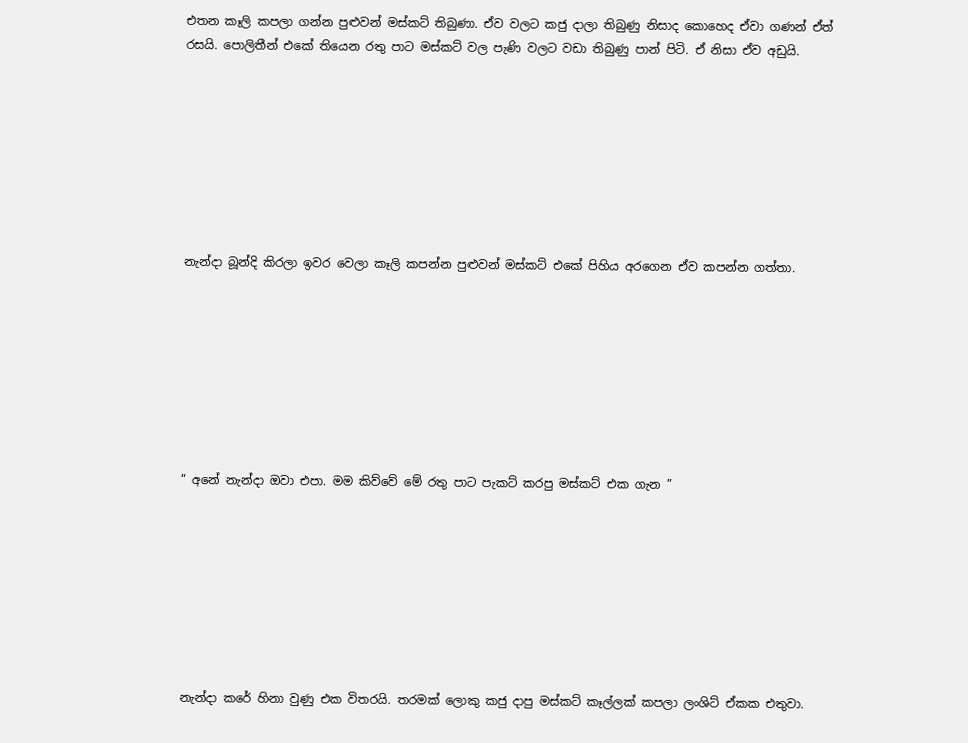එතන කෑලි කපලා ගන්න පුළුවන් මස්කට් තිබුණා. ඒව වලට කජු දාලා තිබුණු නිසාද කොහෙද ඒවා ගණන් ඒත් රසයි. පොලිතීන් එකේ තියෙන රතු පාට මස්කට් වල පැණි වලට වඩා තිබුණු පාන් පිටි. ඒ නිසා ඒව අඩුයි.








නැන්දා බූන්දි කිරලා ඉවර වෙලා කෑලි කපන්න පුළුවන් මස්කට් එකේ පිහිය අරගෙන ඒව කපන්න ගත්තා.








“ අනේ නැන්දා ඔවා එපා. මම කිව්වේ මේ රතු පාට පැකට් කරපු මස්කට් එක ගැන ”








නැන්දා කරේ හිනා වුණු එක විතරයි. තරමක් ලොකු කජු දාපු මස්කට් කෑල්ලක් කපලා ලංශිට් ඒකක එතුවා.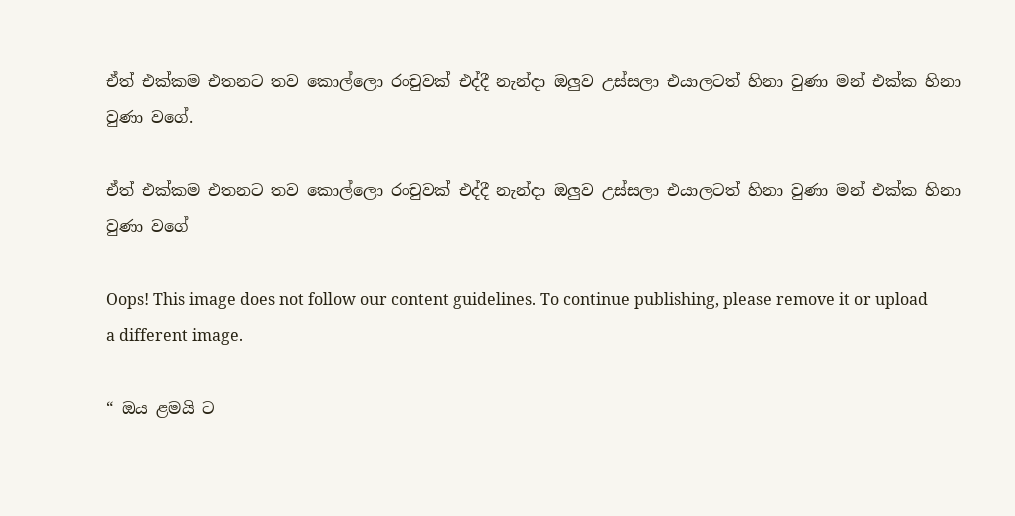ඒත් එක්කම එතනට තව කොල්ලො රංචුවක් එද්දී නැන්දා ඔලුව උස්සලා එයාලටත් හිනා වුණා මන් එක්ක හිනා වුණා වගේ.

ඒත් එක්කම එතනට තව කොල්ලො රංචුවක් එද්දී නැන්දා ඔලුව උස්සලා එයාලටත් හිනා වුණා මන් එක්ක හිනා වුණා වගේ

Oops! This image does not follow our content guidelines. To continue publishing, please remove it or upload a different image.

“ ඔය ළමයි ට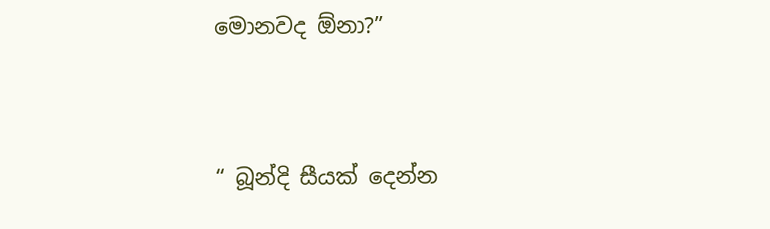මොනවද ඕනා?”




“ බූන්දි සීයක් දෙන්න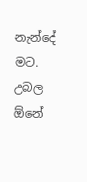නැන්දේ මට. උබල ඕනේ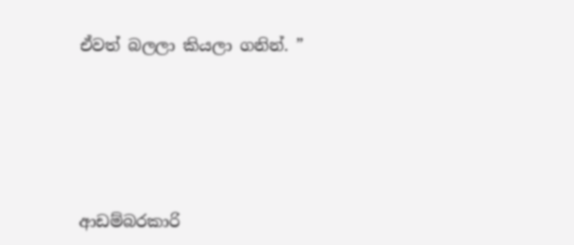ඒවත් බලලා කියලා ගනින්. ”







ආඩම්බරකාරි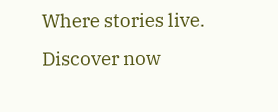Where stories live. Discover now